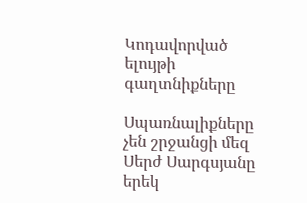Կոդավորված ելույթի գաղտնիքները

Սպառնալիքները չեն շրջանցի մեզ Սերժ Սարգսյանը երեկ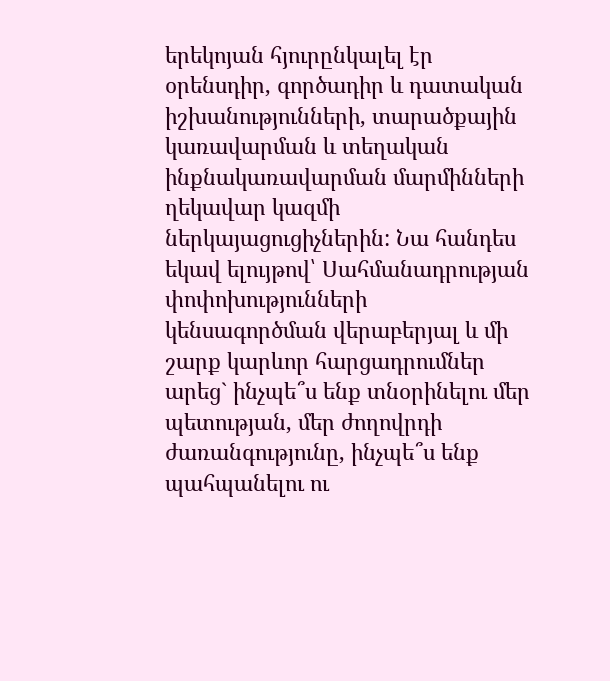երեկոյան հյուրընկալել էր օրենսդիր, գործադիր և դատական իշխանությունների, տարածքային կառավարման և տեղական ինքնակառավարման մարմինների ղեկավար կազմի ներկայացուցիչներին: Նա հանդես եկավ ելույթով՝ Սահմանադրության փոփոխությունների կենսագործման վերաբերյալ և մի շարք կարևոր հարցադրումներ արեց` ինչպե՞ս ենք տնօրինելու մեր պետության, մեր ժողովրդի ժառանգությունը, ինչպե՞ս ենք պահպանելու ու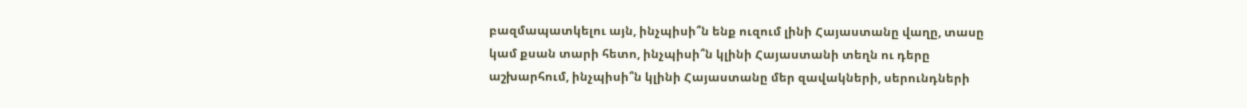բազմապատկելու այն, ինչպիսի՞ն ենք ուզում լինի Հայաստանը վաղը, տասը կամ քսան տարի հետո, ինչպիսի՞ն կլինի Հայաստանի տեղն ու դերը աշխարհում, ինչպիսի՞ն կլինի Հայաստանը մեր զավակների, սերունդների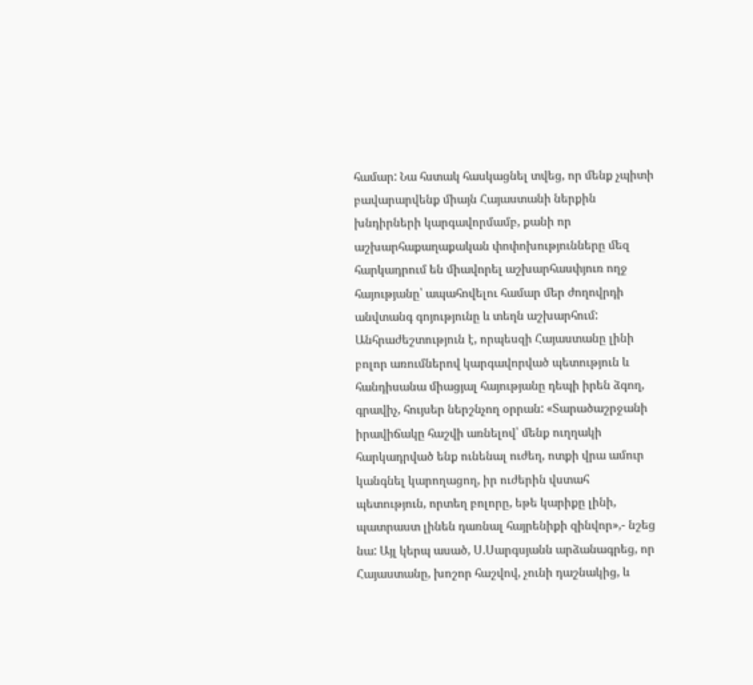համար: Նա հստակ հասկացնել տվեց, որ մենք չպիտի բավարարվենք միայն Հայաստանի ներքին խնդիրների կարգավորմամբ, քանի որ աշխարհաքաղաքական փոփոխությունները մեզ հարկադրում են միավորել աշխարհասփյուռ ողջ հայությանը՝ ապահովելու համար մեր ժողովրդի անվտանգ գոյությունը և տեղն աշխարհում: Անհրաժեշտություն է, որպեսզի Հայաստանը լինի բոլոր առումներով կարգավորված պետություն և հանդիսանա միացյալ հայությանը դեպի իրեն ձգող, գրավիչ, հույսեր ներշնչող օրրան: «Տարածաշրջանի իրավիճակը հաշվի առնելով՝ մենք ուղղակի հարկադրված ենք ունենալ ուժեղ, ոտքի վրա ամուր կանգնել կարողացող, իր ուժերին վստահ պետություն, որտեղ բոլորը, եթե կարիքը լինի, պատրաստ լինեն դառնալ հայրենիքի զինվոր»,- նշեց նա: Այլ կերպ ասած, Ս.Սարգսյանն արձանագրեց, որ Հայաստանը, խոշոր հաշվով, չունի դաշնակից, և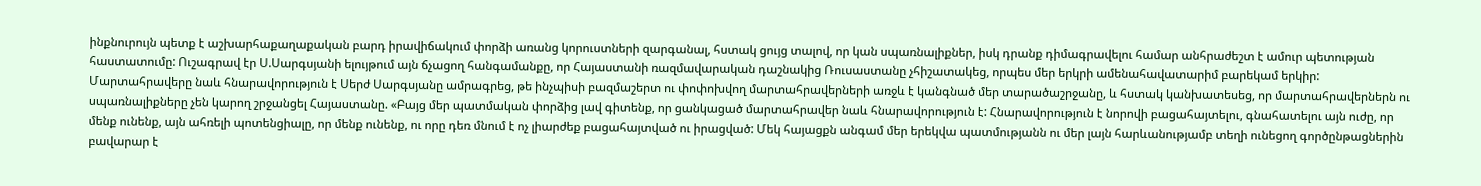ինքնուրույն պետք է աշխարհաքաղաքական բարդ իրավիճակում փորձի առանց կորուստների զարգանալ, հստակ ցույց տալով, որ կան սպառնալիքներ, իսկ դրանք դիմագրավելու համար անհրաժեշտ է ամուր պետության հաստատումը: Ուշագրավ էր Ս.Սարգսյանի ելույթում այն ճչացող հանգամանքը, որ Հայաստանի ռազմավարական դաշնակից Ռուսաստանը չհիշատակեց, որպես մեր երկրի ամենահավատարիմ բարեկամ երկիր: Մարտահրավերը նաև հնարավորություն է Սերժ Սարգսյանը ամրագրեց, թե ինչպիսի բազմաշերտ ու փոփոխվող մարտահրավերների առջև է կանգնած մեր տարածաշրջանը, և հստակ կանխատեսեց, որ մարտահրավերներն ու սպառնալիքները չեն կարող շրջանցել Հայաստանը. «Բայց մեր պատմական փորձից լավ գիտենք, որ ցանկացած մարտահրավեր նաև հնարավորություն է: Հնարավորություն է նորովի բացահայտելու, գնահատելու այն ուժը, որ մենք ունենք, այն ահռելի պոտենցիալը, որ մենք ունենք, ու որը դեռ մնում է ոչ լիարժեք բացահայտված ու իրացված: Մեկ հայացքն անգամ մեր երեկվա պատմությանն ու մեր լայն հարևանությամբ տեղի ունեցող գործընթացներին բավարար է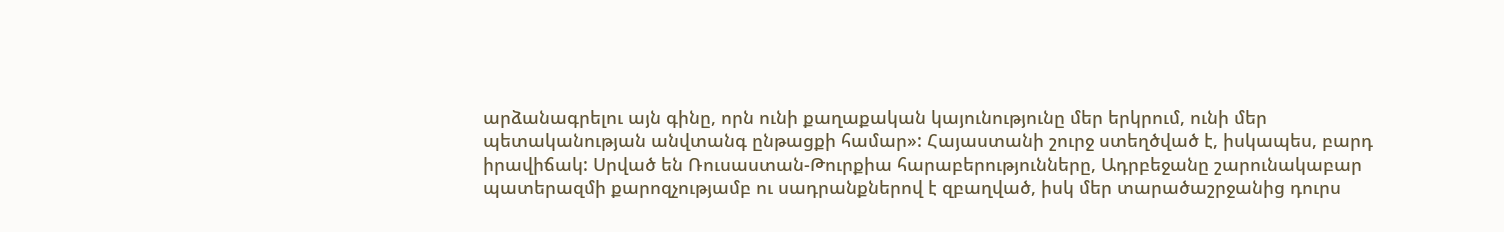արձանագրելու այն գինը, որն ունի քաղաքական կայունությունը մեր երկրում, ունի մեր պետականության անվտանգ ընթացքի համար»: Հայաստանի շուրջ ստեղծված է, իսկապես, բարդ իրավիճակ: Սրված են Ռուսաստան-Թուրքիա հարաբերությունները, Ադրբեջանը շարունակաբար պատերազմի քարոզչությամբ ու սադրանքներով է զբաղված, իսկ մեր տարածաշրջանից դուրս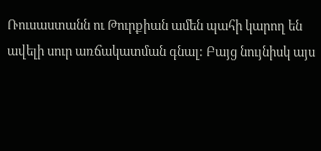Ռուսաստանն ու Թուրքիան ամեն պահի կարող են ավելի սուր առճակատման գնալ: Բայց նույնիսկ այս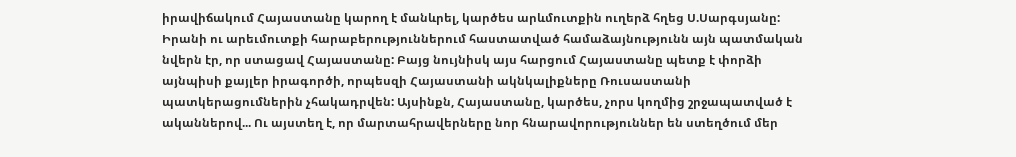իրավիճակում Հայաստանը կարող է մանևրել, կարծես արևմուտքին ուղերձ հղեց Ս.Սարգսյանը: Իրանի ու արեւմուտքի հարաբերություններում հաստատված համաձայնությունն այն պատմական նվերն էր, որ ստացավ Հայաստանը: Բայց նույնիսկ այս հարցում Հայաստանը պետք է փորձի այնպիսի քայլեր իրագործի, որպեսզի Հայաստանի ակնկալիքները Ռուսաստանի պատկերացումներին չհակադրվեն: Այսինքն, Հայաստանը, կարծես, չորս կողմից շրջապատված է ականներով... Ու այստեղ է, որ մարտահրավերները նոր հնարավորություններ են ստեղծում մեր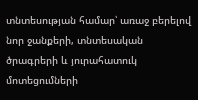տնտեսության համար՝ առաջ բերելով նոր ջանքերի, տնտեսական ծրագրերի և յուրահատուկ մոտեցումների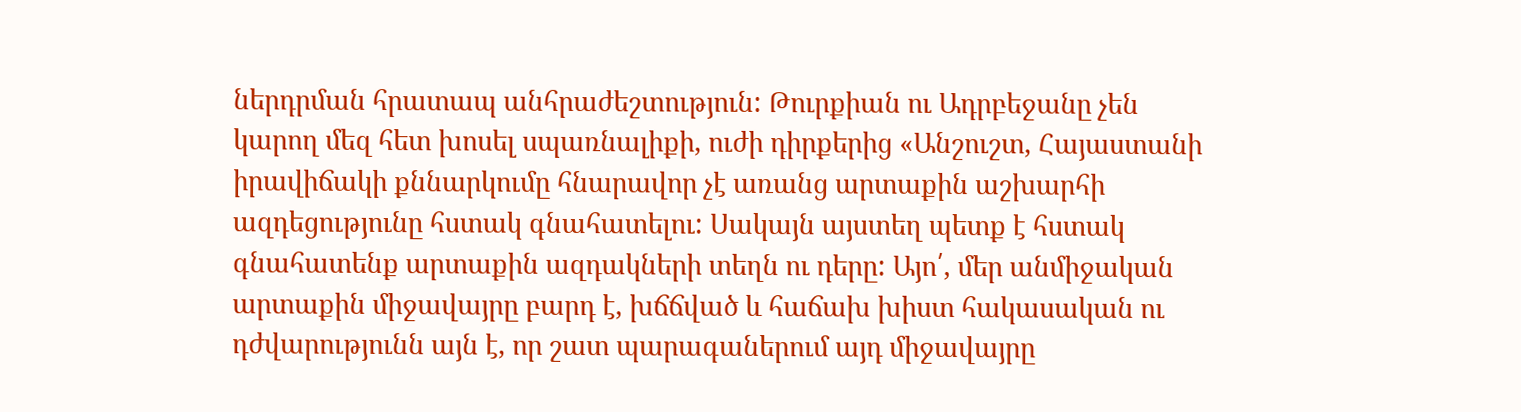ներդրման հրատապ անհրաժեշտություն: Թուրքիան ու Ադրբեջանը չեն կարող մեզ հետ խոսել սպառնալիքի, ուժի դիրքերից «Անշուշտ, Հայաստանի իրավիճակի քննարկումը հնարավոր չէ առանց արտաքին աշխարհի ազդեցությունը հստակ գնահատելու: Սակայն այստեղ պետք է հստակ գնահատենք արտաքին ազդակների տեղն ու դերը: Այո՛, մեր անմիջական արտաքին միջավայրը բարդ է, խճճված և հաճախ խիստ հակասական ու դժվարությունն այն է, որ շատ պարագաներում այդ միջավայրը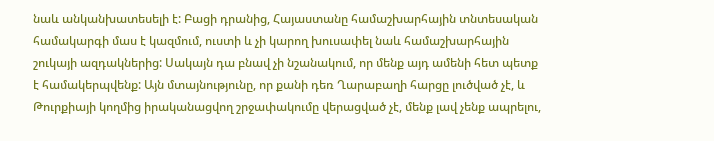նաև անկանխատեսելի է: Բացի դրանից, Հայաստանը համաշխարհային տնտեսական համակարգի մաս է կազմում, ուստի և չի կարող խուսափել նաև համաշխարհային շուկայի ազդակներից: Սակայն դա բնավ չի նշանակում, որ մենք այդ ամենի հետ պետք է համակերպվենք: Այն մտայնությունը, որ քանի դեռ Ղարաբաղի հարցը լուծված չէ, և Թուրքիայի կողմից իրականացվող շրջափակումը վերացված չէ, մենք լավ չենք ապրելու,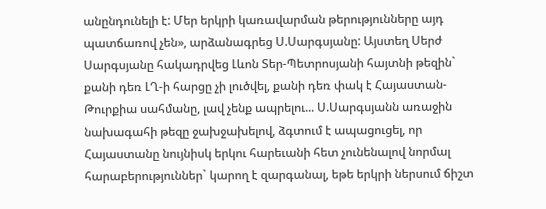անընդունելի է: Մեր երկրի կառավարման թերությունները այդ պատճառով չեն», արձանագրեց Ս.Սարգսյանը: Այստեղ Սերժ Սարգսյանը հակադրվեց Լևոն Տեր-Պետրոսյանի հայտնի թեզին` քանի դեռ ԼՂ-ի հարցը չի լուծվել, քանի դեռ փակ է Հայաստան-Թուրքիա սահմանը, լավ չենք ապրելու... Ս.Սարգսյանն առաջին նախագահի թեզը ջախջախելով, ձգտում է ապացուցել, որ Հայաստանը նույնիսկ երկու հարեւանի հետ չունենալով նորմալ հարաբերություններ` կարող է զարգանալ, եթե երկրի ներսում ճիշտ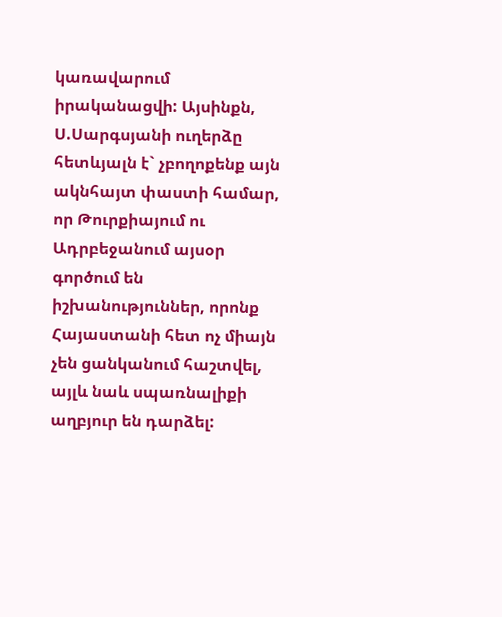կառավարում իրականացվի: Այսինքն, Ս.Սարգսյանի ուղերձը հետևյալն է` չբողոքենք այն ակնհայտ փաստի համար, որ Թուրքիայում ու Ադրբեջանում այսօր գործում են իշխանություններ, որոնք Հայաստանի հետ ոչ միայն չեն ցանկանում հաշտվել, այլև նաև սպառնալիքի աղբյուր են դարձել: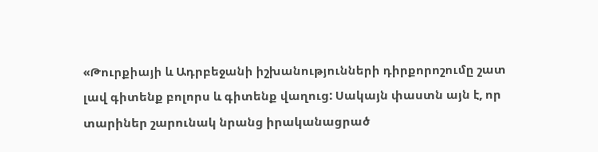«Թուրքիայի և Ադրբեջանի իշխանությունների դիրքորոշումը շատ լավ գիտենք բոլորս և գիտենք վաղուց: Սակայն փաստն այն է, որ տարիներ շարունակ նրանց իրականացրած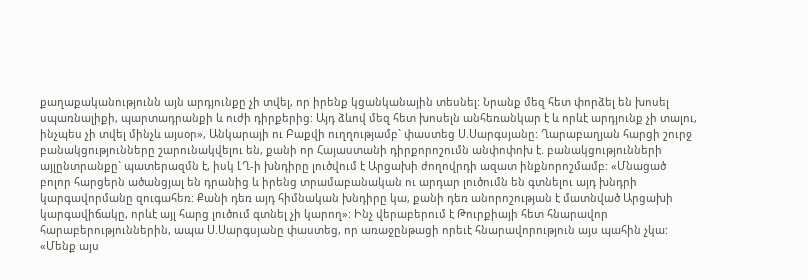քաղաքականությունն այն արդյունքը չի տվել, որ իրենք կցանկանային տեսնել: Նրանք մեզ հետ փորձել են խոսել սպառնալիքի, պարտադրանքի և ուժի դիրքերից: Այդ ձևով մեզ հետ խոսելն անհեռանկար է և որևէ արդյունք չի տալու, ինչպես չի տվել մինչև այսօր», Անկարայի ու Բաքվի ուղղությամբ` փաստեց Ս.Սարգսյանը: Ղարաբաղյան հարցի շուրջ բանակցությունները շարունակվելու են, քանի որ Հայաստանի դիրքորոշումն անփոփոխ է. բանակցությունների այլընտրանքը` պատերազմն է, իսկ ԼՂ-ի խնդիրը լուծվում է Արցախի ժողովրդի ազատ ինքնորոշմամբ: «Մնացած բոլոր հարցերն ածանցյալ են դրանից և իրենց տրամաբանական ու արդար լուծումն են գտնելու այդ խնդրի կարգավորմանը զուգահեռ: Քանի դեռ այդ հիմնական խնդիրը կա, քանի դեռ անորոշության է մատնված Արցախի կարգավիճակը, որևէ այլ հարց լուծում գտնել չի կարող»: Ինչ վերաբերում է Թուրքիայի հետ հնարավոր հարաբերություններին, ապա Ս.Սարգսյանը փաստեց, որ առաջընթացի որեւէ հնարավորություն այս պահին չկա: «Մենք այս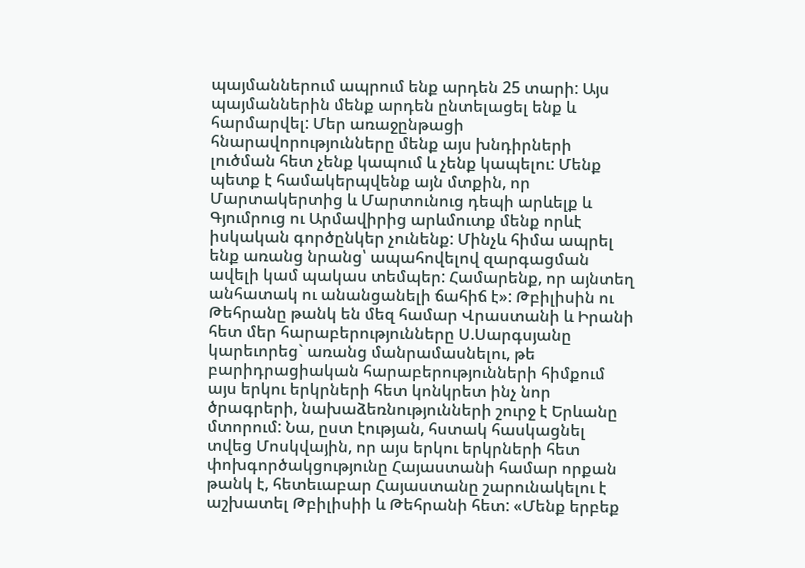պայմաններում ապրում ենք արդեն 25 տարի: Այս պայմաններին մենք արդեն ընտելացել ենք և հարմարվել: Մեր առաջընթացի հնարավորությունները մենք այս խնդիրների լուծման հետ չենք կապում և չենք կապելու: Մենք պետք է համակերպվենք այն մտքին, որ Մարտակերտից և Մարտունուց դեպի արևելք և Գյումրուց ու Արմավիրից արևմուտք մենք որևէ իսկական գործընկեր չունենք: Մինչև հիմա ապրել ենք առանց նրանց՝ ապահովելով զարգացման ավելի կամ պակաս տեմպեր: Համարենք, որ այնտեղ անհատակ ու անանցանելի ճահիճ է»: Թբիլիսին ու Թեհրանը թանկ են մեզ համար Վրաստանի և Իրանի հետ մեր հարաբերությունները Ս.Սարգսյանը կարեւորեց` առանց մանրամասնելու, թե բարիդրացիական հարաբերությունների հիմքում այս երկու երկրների հետ կոնկրետ ինչ նոր ծրագրերի, նախաձեռնությունների շուրջ է Երևանը մտորում: Նա, ըստ էության, հստակ հասկացնել տվեց Մոսկվային, որ այս երկու երկրների հետ փոխգործակցությունը Հայաստանի համար որքան թանկ է, հետեւաբար Հայաստանը շարունակելու է աշխատել Թբիլիսիի և Թեհրանի հետ: «Մենք երբեք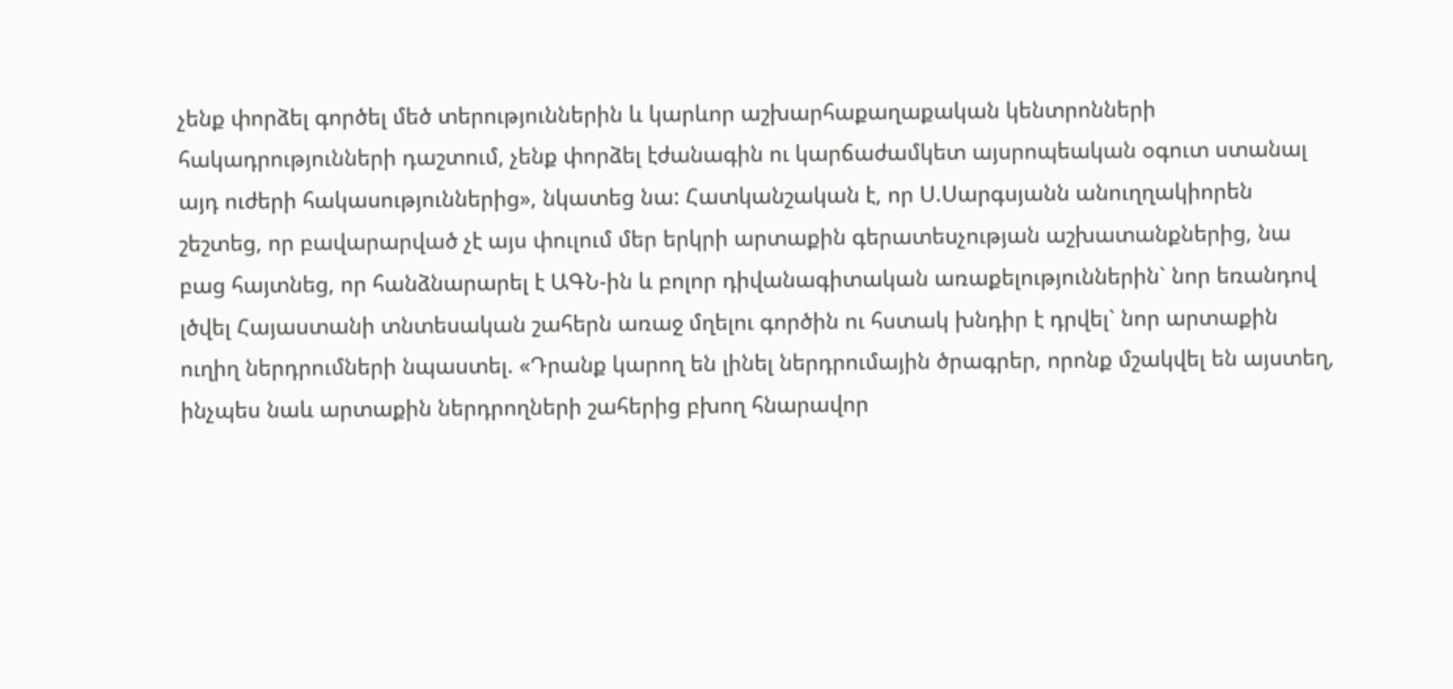չենք փորձել գործել մեծ տերություններին և կարևոր աշխարհաքաղաքական կենտրոնների հակադրությունների դաշտում, չենք փորձել էժանագին ու կարճաժամկետ այսրոպեական օգուտ ստանալ այդ ուժերի հակասություններից», նկատեց նա: Հատկանշական է, որ Ս.Սարգսյանն անուղղակիորեն շեշտեց, որ բավարարված չէ այս փուլում մեր երկրի արտաքին գերատեսչության աշխատանքներից, նա բաց հայտնեց, որ հանձնարարել է ԱԳՆ-ին և բոլոր դիվանագիտական առաքելություններին` նոր եռանդով լծվել Հայաստանի տնտեսական շահերն առաջ մղելու գործին ու հստակ խնդիր է դրվել` նոր արտաքին ուղիղ ներդրումների նպաստել. «Դրանք կարող են լինել ներդրումային ծրագրեր, որոնք մշակվել են այստեղ, ինչպես նաև արտաքին ներդրողների շահերից բխող հնարավոր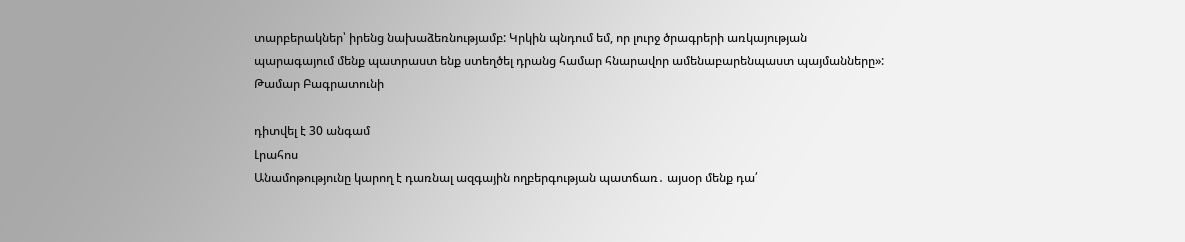տարբերակներ՝ իրենց նախաձեռնությամբ: Կրկին պնդում եմ, որ լուրջ ծրագրերի առկայության պարագայում մենք պատրաստ ենք ստեղծել դրանց համար հնարավոր ամենաբարենպաստ պայմանները»: Թամար Բագրատունի

դիտվել է 30 անգամ
Լրահոս
Անամոթությունը կարող է դառնալ ազգային ողբերգության պատճառ․ այսօր մենք դա՛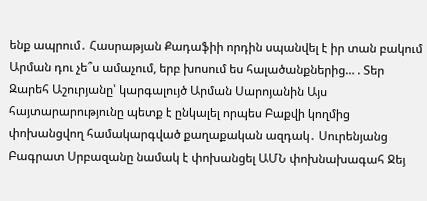ենք ապրում․ Հասրաթյան Քադաֆիի որդին սպանվել է իր տան բակում Արման դու չե՞ս ամաչում, երբ խոսում ես հալածանքներից… . Տեր Զարեհ Աշուրյանը՝ կարգալույծ Արման Սարոյանին Այս հայտարարությունը պետք է ընկալել որպես Բաքվի կողմից փոխանցվող համակարգված քաղաքական ազդակ․ Սուրենյանց Բագրատ Սրբազանը նամակ է փոխանցել ԱՄՆ փոխնախագահ Ջեյ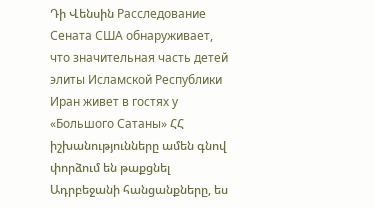Դի Վենսին Расследование Сената США обнаруживает, что значительная часть детей элиты Исламской Республики Иран живет в гостях у «Большого Сатаны» ՀՀ իշխանությունները ամեն գնով փորձում են թաքցնել Ադրբեջանի հանցանքները, ես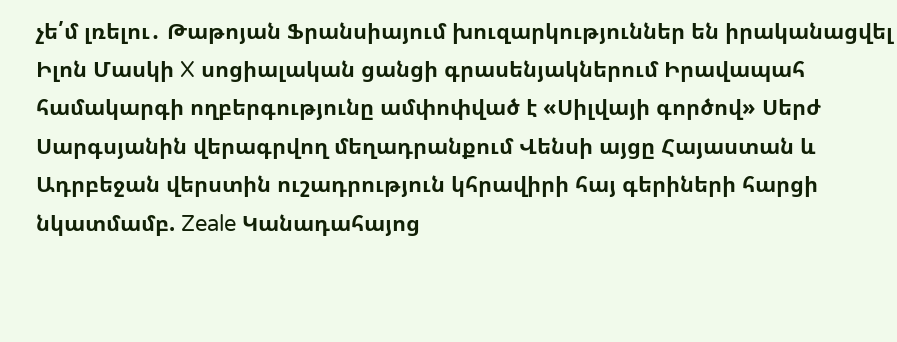չե՛մ լռելու․ Թաթոյան Ֆրանսիայում խուզարկություններ են իրականացվել Իլոն Մասկի X սոցիալական ցանցի գրասենյակներում Իրավապահ համակարգի ողբերգությունը ամփոփված է «Սիլվայի գործով» Սերժ Սարգսյանին վերագրվող մեղադրանքում Վենսի այցը Հայաստան և Ադրբեջան վերստին ուշադրություն կհրավիրի հայ գերիների հարցի նկատմամբ. Zeale Կանադահայոց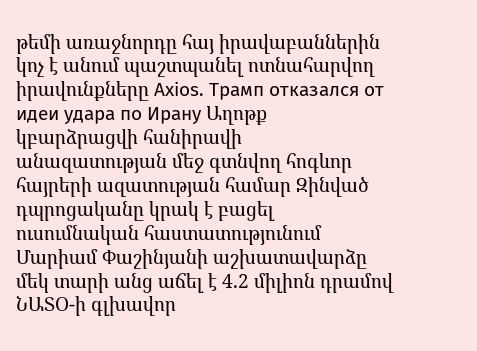թեմի առաջնորդը հայ իրավաբաններին կոչ է անում պաշտպանել ոտնահարվող իրավունքները Axios. Трамп отказался от идеи удара по Ирану Աղոթք կբարձրացվի հանիրավի անազատության մեջ գտնվող հոգևոր հայրերի ազատության համար Զինված դպրոցականը կրակ է բացել ուսումնական հաստատությունում Մարիամ Փաշինյանի աշխատավարձը մեկ տարի անց աճել է 4.2 միլիոն դրամով ՆԱՏՕ-ի գլխավոր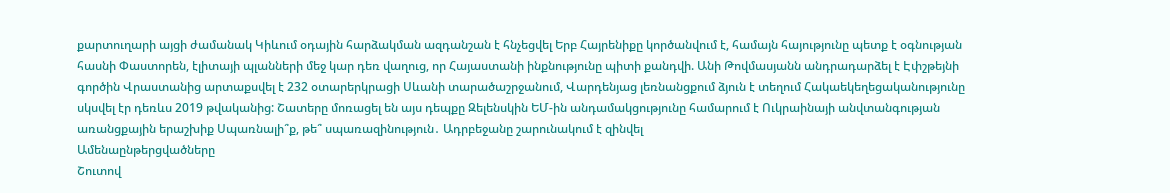քարտուղարի այցի ժամանակ Կիևում օդային հարձակման ազդանշան է հնչեցվել Երբ Հայրենիքը կործանվում է, համայն հայությունը պետք է օգնության հասնի Փաստորեն, էլիտայի պլանների մեջ կար դեռ վաղուց, որ Հայաստանի ինքնությունը պիտի քանդվի. Անի Թովմասյանն անդրադարձել է Էփշթեյնի գործին Վրաստանից արտաքսվել է 232 օտարերկրացի Սևանի տարածաշրջանում, Վարդենյաց լեռնանցքում ձյուն է տեղում Հակաեկեղեցականությունը սկսվել էր դեռևս 2019 թվականից: Շատերը մոռացել են այս դեպքը Զելենսկին ԵՄ-ին անդամակցությունը համարում է Ուկրաինայի անվտանգության առանցքային երաշխիք Սպառնալի՞ք, թե՞ սպառազինություն․ Ադրբեջանը շարունակում է զինվել
Ամենաընթերցվածները
Շուտով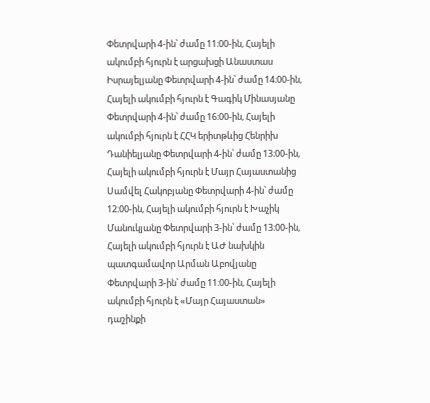Փետրվարի 4-ին՝ ժամը 11։00-ին, Հայելի ակումբի հյուրն է արցախցի Անաստաս Իսրայելյանը Փետրվարի 4-ին՝ ժամը 14։00-ին, Հայելի ակումբի հյուրն է Գագիկ Մինասյանը Փետրվարի 4-ին՝ ժամը 16։00-ին, Հայելի ակումբի հյուրն է ՀՀԿ երիտթևից Հենրիխ Դանիելյանը Փետրվարի 4-ին՝ ժամը 13։00-ին, Հայելի ակումբի հյուրն է Մայր Հայաստանից Սամվել Հակոբյանը Փետրվարի 4-ին՝ ժամը 12։00-ին, Հայելի ակումբի հյուրն է Խաչիկ Մանուկյանը Փետրվարի 3-ին՝ ժամը 13։00-ին, Հայելի ակումբի հյուրն է ԱԺ նախկին պատգամավոր Արման Աբովյանը Փետրվարի 3-ին՝ ժամը 11։00-ին, Հայելի ակումբի հյուրն է «Մայր Հայաստան» դաշինքի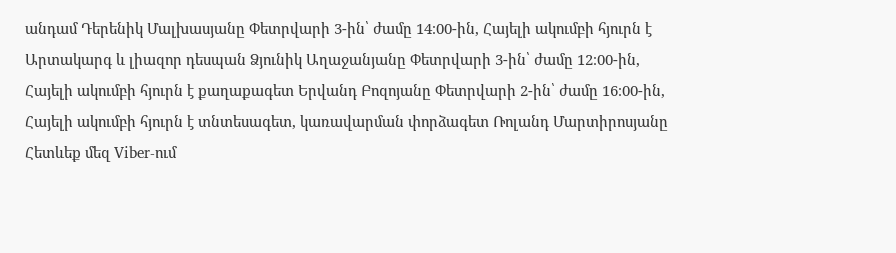անդամ Դերենիկ Մալխասյանը Փետրվարի 3-ին՝ ժամը 14։00-ին, Հայելի ակումբի հյուրն է Արտակարգ և լիազոր դեսպան Ձյունիկ Աղաջանյանը Փետրվարի 3-ին՝ ժամը 12։00-ին, Հայելի ակումբի հյուրն է քաղաքագետ Երվանդ Բոզոյանը Փետրվարի 2-ին՝ ժամը 16։00-ին, Հայելի ակումբի հյուրն է տնտեսագետ, կառավարման փորձագետ Ռոլանդ Մարտիրոսյանը
Հետևեք մեզ Viber-ում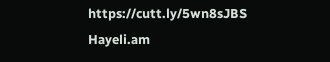https://cutt.ly/5wn8sJBS
Hayeli.am